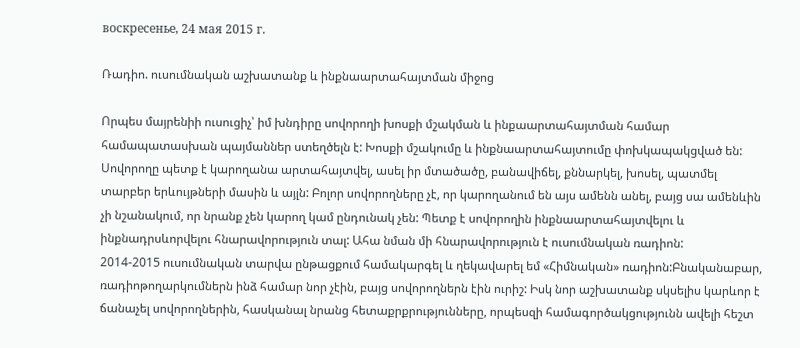воскресенье, 24 мая 2015 г.

Ռադիո. ուսումնական աշխատանք և ինքնաարտահայտման միջոց

Որպես մայրենիի ուսուցիչ՝ իմ խնդիրը սովորողի խոսքի մշակման և ինքաարտահայտման համար համապատասխան պայմաններ ստեղծելն է: Խոսքի մշակումը և ինքնաարտահայտումը փոխկապակցված են: Սովորողը պետք է կարողանա արտահայտվել, ասել իր մտածածը, բանավիճել, քննարկել, խոսել, պատմել տարբեր երևույթների մասին և այլն: Բոլոր սովորողները չէ, որ կարողանում են այս ամենն անել, բայց սա ամենևին չի նշանակում, որ նրանք չեն կարող կամ ընդունակ չեն: Պետք է սովորողին ինքնաարտահայտվելու և ինքնադրսևորվելու հնարավորություն տալ: Ահա նման մի հնարավորություն է ուսումնական ռադիոն:
2014-2015 ուսումնական տարվա ընթացքում համակարգել և ղեկավարել եմ «Հիմնական» ռադիոն:Բնականաբար, ռադիոթողարկումներն ինձ համար նոր չէին, բայց սովորողներն էին ուրիշ: Իսկ նոր աշխատանք սկսելիս կարևոր է ճանաչել սովորողներին, հասկանալ նրանց հետաքրքրությունները, որպեսզի համագործակցությունն ավելի հեշտ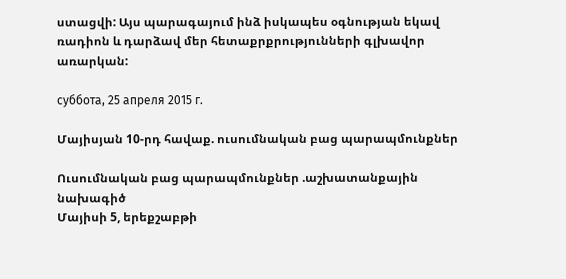ստացվի: Այս պարագայում ինձ իսկապես օգնության եկավ ռադիոն և դարձավ մեր հետաքրքրությունների գլխավոր առարկան:

суббота, 25 апреля 2015 г.

Մայիսյան 10-րդ հավաք. ուսումնական բաց պարապմունքներ

Ուսումնական բաց պարապմունքներ .աշխատանքային նախագիծ
Մայիսի 5, երեքշաբթի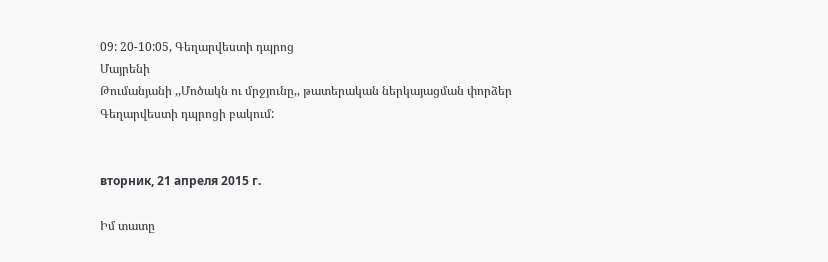09: 20-10:05, Գեղարվեստի դպրոց
Մայրենի
Թումանյանի ,,Մոծակն ու մրջյունը,, թատերական ներկայացման փորձեր Գեղարվեստի դպրոցի բակում:


вторник, 21 апреля 2015 г.

Իմ տատը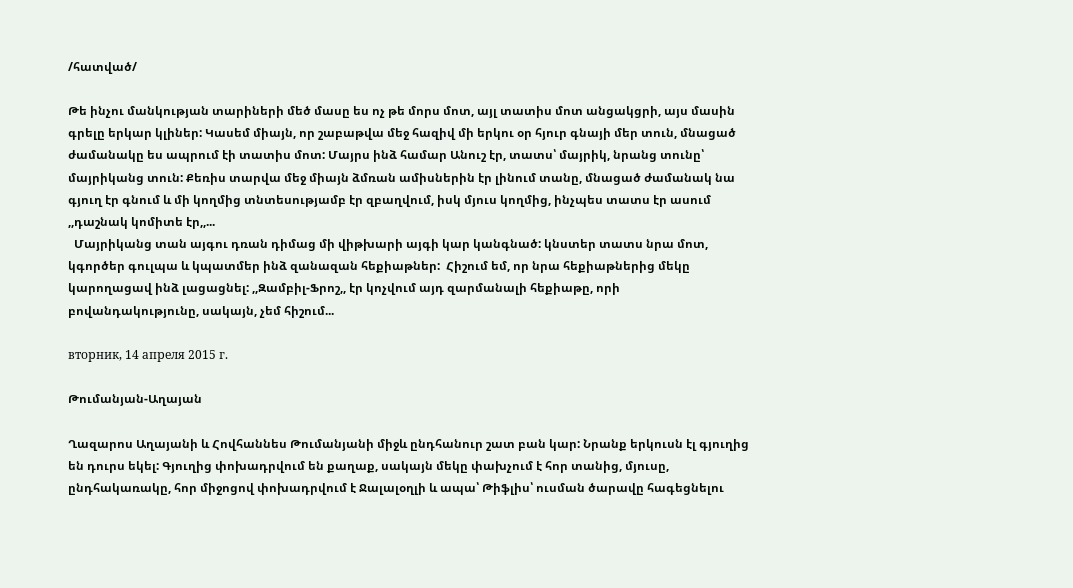/հատված/

Թե ինչու մանկության տարիների մեծ մասը ես ոչ թե մորս մոտ, այլ տատիս մոտ անցակցրի, այս մասին գրելը երկար կլիներ: Կասեմ միայն, որ շաբաթվա մեջ հազիվ մի երկու օր հյուր գնայի մեր տուն, մնացած ժամանակը ես ապրում էի տատիս մոտ: Մայրս ինձ համար Անուշ էր, տատս՝ մայրիկ, նրանց տունը՝ մայրիկանց տուն: Քեռիս տարվա մեջ միայն ձմռան ամիսներին էր լինում տանը, մնացած ժամանակ նա գյուղ էր գնում և մի կողմից տնտեսությամբ էր զբաղվում, իսկ մյուս կողմից, ինչպես տատս էր ասում ,,դաշնակ կոմիտե էր,,...
  Մայրիկանց տան այգու դռան դիմաց մի վիթխարի այգի կար կանգնած: կնստեր տատս նրա մոտ, կգործեր գուլպա և կպատմեր ինձ զանազան հեքիաթներ:  Հիշում եմ, որ նրա հեքիաթներից մեկը կարողացավ ինձ լացացնել: ,,Զամբիլ-Ֆրոշ,, էր կոչվում այդ զարմանալի հեքիաթը, որի բովանդակությունը, սակայն, չեմ հիշում...

вторник, 14 апреля 2015 г.

Թումանյան-Աղայան

Ղազարոս Աղայանի և Հովհաննես Թումանյանի միջև ընդհանուր շատ բան կար: Նրանք երկուսն էլ գյուղից են դուրս եկել: Գյուղից փոխադրվում են քաղաք, սակայն մեկը փախչում է հոր տանից, մյուսը, ընդհակառակը, հոր միջոցով փոխադրվում է Ջալալօղլի և ապա՝ Թիֆլիս՝ ուսման ծարավը հագեցնելու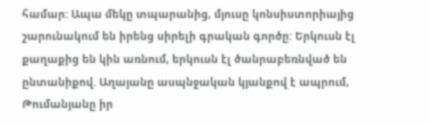համար: Ապա մեկը տպարանից, մյուսը կոնսիստորիայից շարունակում են իրենց սիրելի գրական գործը: Երկուսն էլ քաղաքից են կին առնում, երկուսն էլ ծանրաբեռնված են ընտանիքով. Աղայանը ասպնջական կյանքով է ապրում, Թումանյանը իր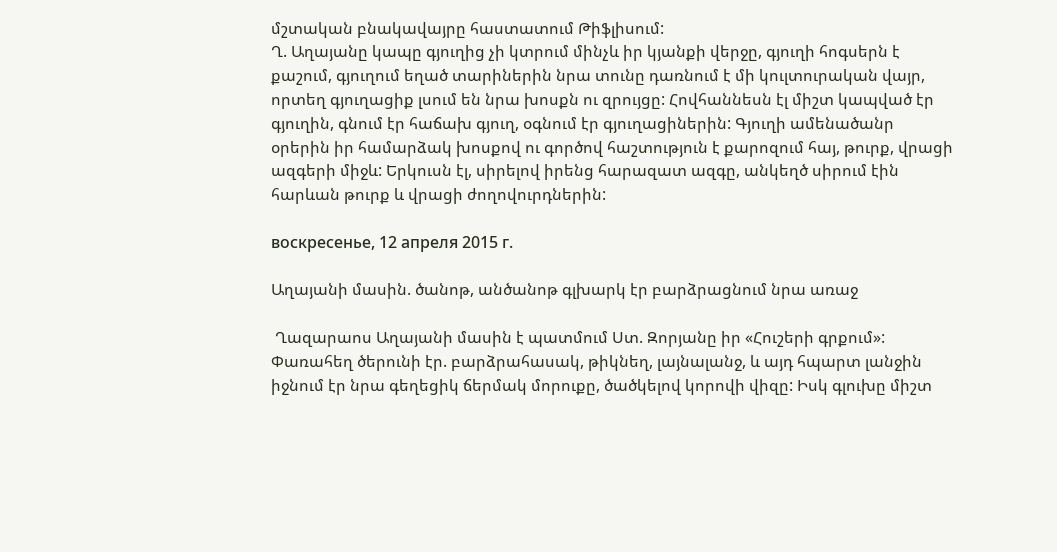մշտական բնակավայրը հաստատում Թիֆլիսում:
Ղ. Աղայանը կապը գյուղից չի կտրում մինչև իր կյանքի վերջը, գյուղի հոգսերն է քաշում, գյուղում եղած տարիներին նրա տունը դառնում է մի կուլտուրական վայր, որտեղ գյուղացիք լսում են նրա խոսքն ու զրույցը: Հովհաննեսն էլ միշտ կապված էր գյուղին, գնում էր հաճախ գյուղ, օգնում էր գյուղացիներին: Գյուղի ամենածանր օրերին իր համարձակ խոսքով ու գործով հաշտություն է քարոզում հայ, թուրք, վրացի ազգերի միջև: Երկուսն էլ, սիրելով իրենց հարազատ ազգը, անկեղծ սիրում էին հարևան թուրք և վրացի ժողովուրդներին:

воскресенье, 12 апреля 2015 г.

Աղայանի մասին. ծանոթ, անծանոթ գլխարկ էր բարձրացնում նրա առաջ

 Ղազարաոս Աղայանի մասին է պատմում Ստ. Զորյանը իր «Հուշերի գրքում»:
Փառահեղ ծերունի էր. բարձրահասակ, թիկնեղ, լայնալանջ, և այդ հպարտ լանջին իջնում էր նրա գեղեցիկ ճերմակ մորուքը, ծածկելով կորովի վիզը: Իսկ գլուխը միշտ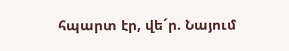հպարտ էր, վե´ր. Նայում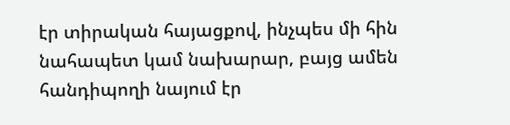էր տիրական հայացքով, ինչպես մի հին նահապետ կամ նախարար, բայց ամեն հանդիպողի նայում էր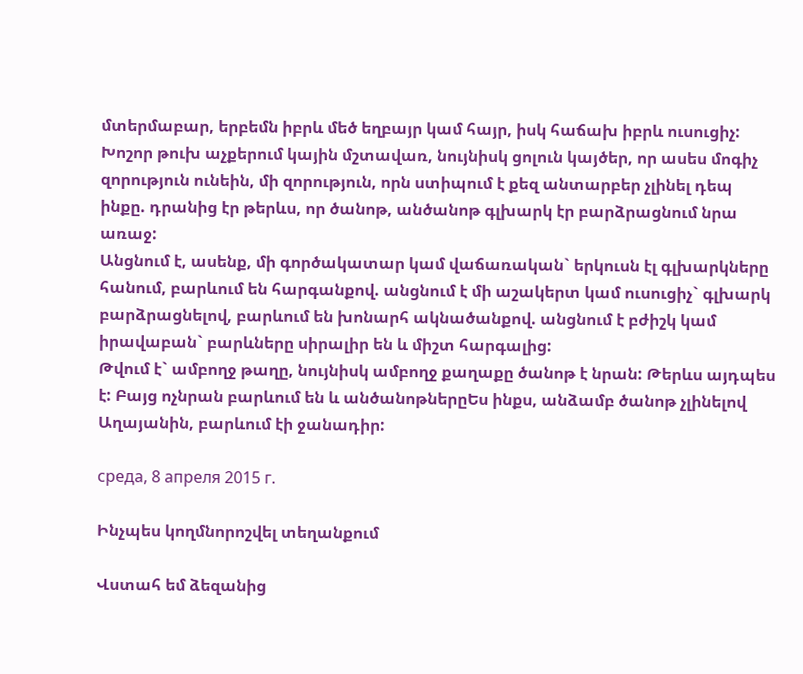մտերմաբար, երբեմն իբրև մեծ եղբայր կամ հայր, իսկ հաճախ իբրև ուսուցիչ:
Խոշոր թուխ աչքերում կային մշտավառ, նույնիսկ ցոլուն կայծեր, որ ասես մոգիչ զորություն ունեին, մի զորություն, որն ստիպում է քեզ անտարբեր չլինել դեպ ինքը. դրանից էր թերևս, որ ծանոթ, անծանոթ գլխարկ էր բարձրացնում նրա առաջ:
Անցնում է, ասենք, մի գործակատար կամ վաճառական` երկուսն էլ գլխարկները հանում, բարևում են հարգանքով. անցնում է մի աշակերտ կամ ուսուցիչ` գլխարկ բարձրացնելով, բարևում են խոնարհ ակնածանքով. անցնում է բժիշկ կամ իրավաբան` բարևները սիրալիր են և միշտ հարգալից:
Թվում է` ամբողջ թաղը, նույնիսկ ամբողջ քաղաքը ծանոթ է նրան: Թերևս այդպես է: Բայց ոչնրան բարևում են և անծանոթներըԵս ինքս, անձամբ ծանոթ չլինելով Աղայանին, բարևում էի ջանադիր:

среда, 8 апреля 2015 г.

Ինչպես կողմնորոշվել տեղանքում

Վստահ եմ ձեզանից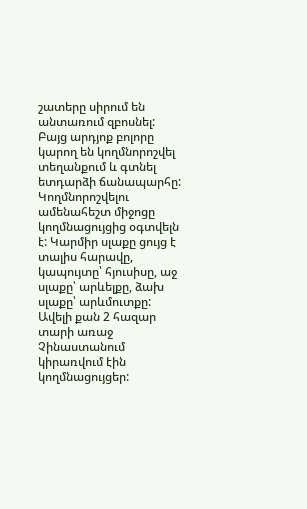շատերը սիրում են անտառում զբոսնել: Բայց արդյոք բոլորը կարող են կողմնորոշվել տեղանքում և գտնել ետդարձի ճանապարհը:
Կողմնորոշվելու ամենահեշտ միջոցը կողմնացույցից օգտվելն է: Կարմիր սլաքը ցույց է տալիս հարավը, կապույտը՝ հյուսիսը, աջ սլաքը՝ արևելքը, ձախ սլաքը՝ արևմուտքը:
Ավելի քան 2 հազար տարի առաջ Չինաստանում կիրառվում էին կողմնացույցեր: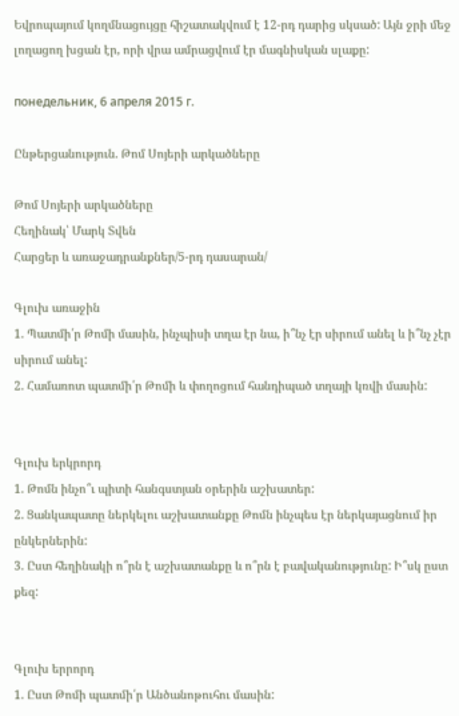Եվրոպայում կողմնացույցը հիշատակվում է 12-րդ դարից սկսած: Այն ջրի մեջ լողացող խցան էր, որի վրա ամրացվում էր մագնիսկան սլաքը:

понедельник, 6 апреля 2015 г.

Ընթերցանություն. Թոմ Սոյերի արկածները

Թոմ Սոյերի արկածները
Հեղինակ՝ Մարկ Տվեն
Հարցեր և առաջադրանքներ/5-րդ դասարան/

Գլուխ առաջին
1. Պատմի՛ր Թոմի մասին, ինչպիսի տղա էր նա, ի՞նչ էր սիրում անել և ի՞նչ չէր սիրում անել:
2. Համառոտ պատմի՛ր Թոմի և փողոցում հանդիպած տղայի կռվի մասին:


Գլուխ երկրորդ
1. Թոմն ինչո՞ւ պիտի հանգստյան օրերին աշխատեր:
2. Ցանկապատը ներկելու աշխատանքը Թոմն ինչպես էր ներկայացնում իր ընկերներին:
3. Ըստ հեղինակի ո՞րն է աշխատանքը և ո՞րն է բավականությունը: Ի՞սկ ըստ քեզ:


Գլուխ երրորդ
1. Ըստ Թոմի պատմի՛ր Անծանոթուհու մասին: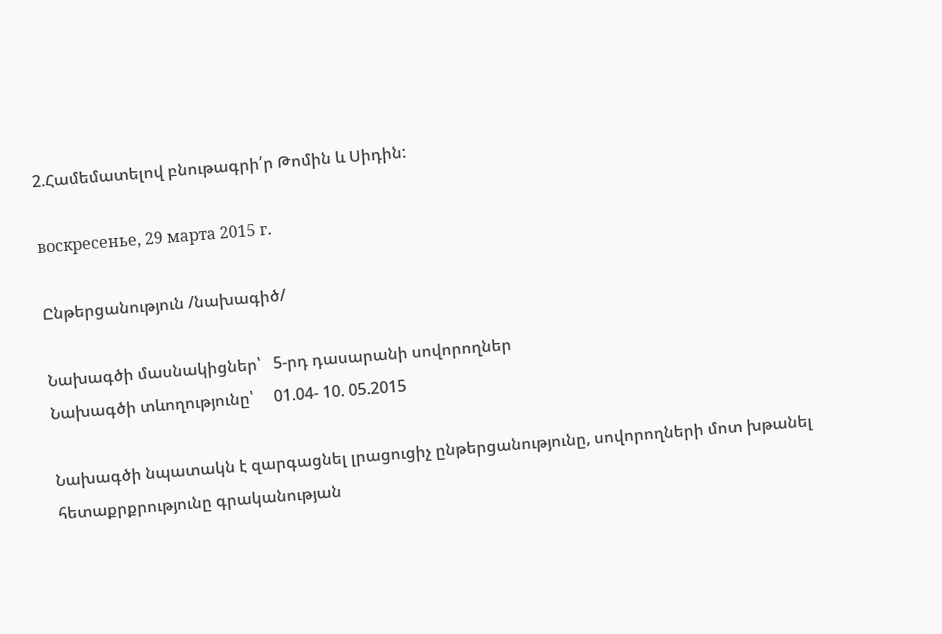2.Համեմատելով բնութագրի՛ր Թոմին և Սիդին:

воскресенье, 29 марта 2015 г.

Ընթերցանություն /նախագիծ/

Նախագծի մասնակիցներ՝   5-րդ դասարանի սովորողներ
Նախագծի տևողությունը՝     01.04- 10. 05.2015

Նախագծի նպատակն է զարգացնել լրացուցիչ ընթերցանությունը, սովորողների մոտ խթանել հետաքրքրությունը գրականության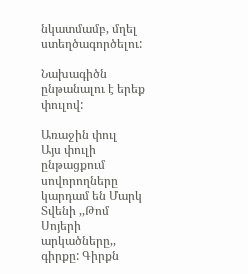նկատմամբ, մղել ստեղծագործելու:

Նախագիծն ընթանալու է երեք փուլով:

Առաջին փուլ
Այս փուլի ընթացքում սովորողները կարդամ են Մարկ Տվենի ,,Թոմ Սոյերի արկածները,,  գիրքը: Գիրքն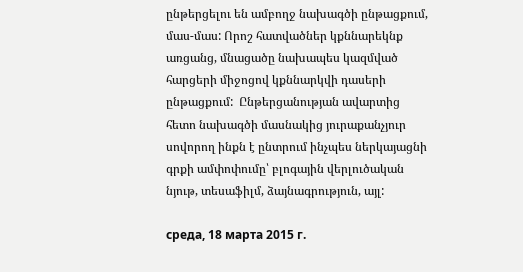ընթերցելու են ամբողջ նախագծի ընթացքում, մաս-մաս: Որոշ հատվածներ կքննարեկնք առցանց, մնացածը նախապես կազմված հարցերի միջոցով կքննարկվի դասերի ընթացքում:  Ընթերցանության ավարտից հետո նախագծի մասնակից յուրաքանչյուր սովորող ինքն է ընտրում ինչպես ներկայացնի գրքի ամփոփումը՝ բլոգային վերլուծական նյութ, տեսաֆիլմ, ձայնագրություն, այլ:

среда, 18 марта 2015 г.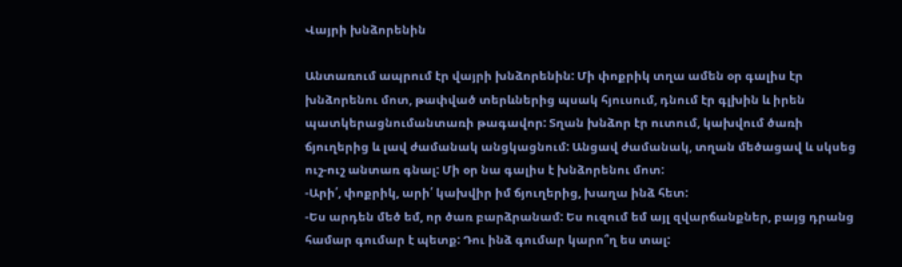Վայրի խնձորենին

Անտառում ապրում էր վայրի խնձորենին: Մի փոքրիկ տղա ամեն օր գալիս էր խնձորենու մոտ, թափված տերևներից պսակ հյուսում, դնում էր գլխին և իրեն պատկերացնումանտառի թագավոր: Տղան խնձոր էր ուտում, կախվում ծառի ճյուղերից և լավ ժամանակ անցկացնում: Անցավ ժամանակ, տղան մեծացավ և սկսեց ուշ-ուշ անտառ գնալ: Մի օր նա գալիս է խնձորենու մոտ:
-Արի՛, փոքրիկ, արի՛ կախվիր իմ ճյուղերից, խաղա ինձ հետ:
-Ես արդեն մեծ եմ, որ ծառ բարձրանամ: Ես ուզում եմ այլ զվարճանքներ, բայց դրանց համար գումար է պետք: Դու ինձ գումար կարո՞ղ ես տալ: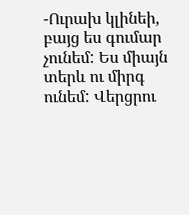-Ուրախ կլինեի, բայց ես գումար չունեմ: Ես միայն տերև ու միրգ ունեմ: Վերցրու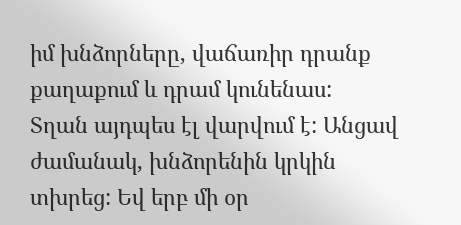իմ խնձորները, վաճառիր դրանք քաղաքում և դրամ կունենաս:
Տղան այդպես էլ վարվում է: Անցավ ժամանակ, խնձորենին կրկին տխրեց: Եվ երբ մի օր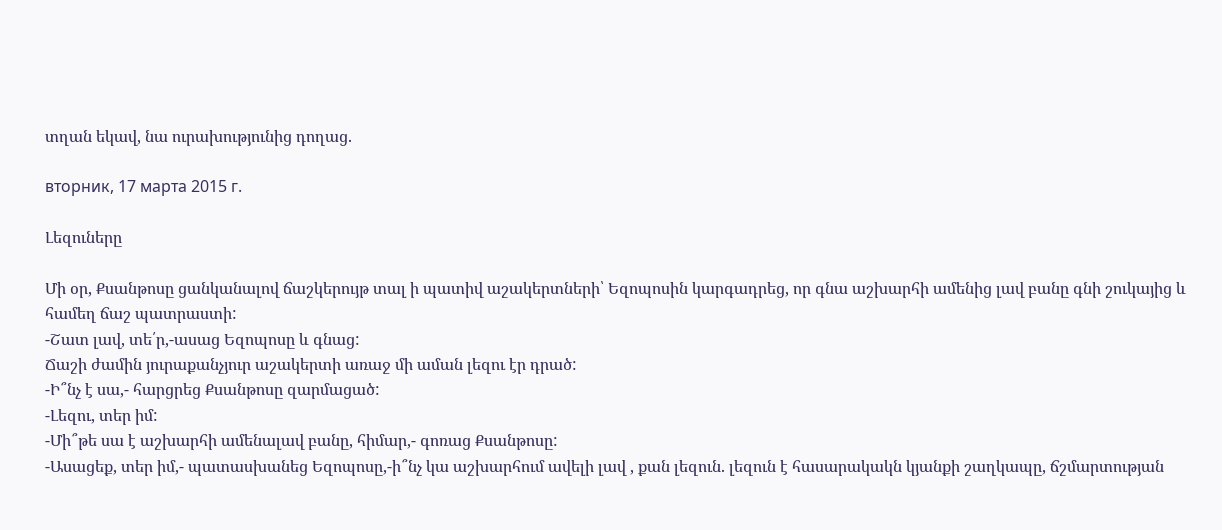տղան եկավ, նա ուրախությունից դողաց.

вторник, 17 марта 2015 г.

Լեզուները

Մի օր, Քսանթոսը ցանկանալով ճաշկերույթ տալ ի պատիվ աշակերտների՝ Եզոպոսին կարգադրեց, որ գնա աշխարհի ամենից լավ բանը գնի շուկայից և համեղ ճաշ պատրաստի:
-Շատ լավ, տե՛ր,-ասաց Եզոպոսը և գնաց:
Ճաշի ժամին յուրաքանչյուր աշակերտի առաջ մի աման լեզու էր դրած:
-Ի՞նչ է սա,- հարցրեց Քսանթոսը զարմացած:
-Լեզու, տեր իմ:
-Մի՞թե սա է աշխարհի ամենալավ բանը, հիմար,- գոռաց Քսանթոսը:
-Ասացեք, տեր իմ,- պատասխանեց Եզոպոսը,-ի՞նչ կա աշխարհում ավելի լավ , քան լեզուն. լեզուն է հասարակակն կյանքի շաղկապը, ճշմարտության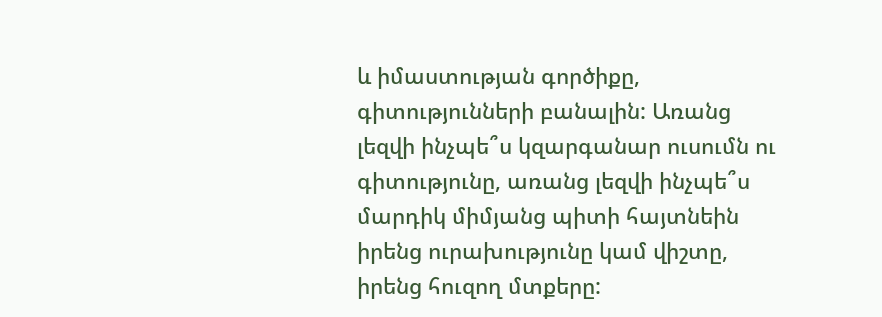և իմաստության գործիքը, գիտությունների բանալին: Առանց լեզվի ինչպե՞ս կզարգանար ուսումն ու գիտությունը, առանց լեզվի ինչպե՞ս մարդիկ միմյանց պիտի հայտնեին իրենց ուրախությունը կամ վիշտը, իրենց հուզող մտքերը: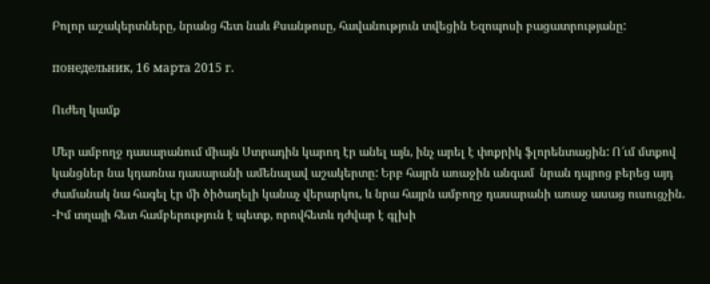Բոլոր աշակերտները, նրանց հետ նաև Քսանթոսը, հավանություն տվեցին Եզոպոսի բացատրությանը:

понедельник, 16 марта 2015 г.

Ուժեղ կամք

Մեր ամբողջ դասարանում միայն Ստրադին կարող էր անել այն, ինչ արել է փոքրիկ ֆլորենտացին: Ո՜ւմ մտքով կանցներ նա կդառնա դասարանի ամենալավ աշակերտը: Երբ հայրն առաջին անգամ  նրան դպրոց բերեց այդ ժամանակ նա հագել էր մի ծիծաղելի կանաչ վերարկու, և նրա հայրն ամբողջ դասարանի առաջ ասաց ուսուցչին.
-Իմ տղայի հետ համբերություն է պետք, որովհետև դժվար է գլխի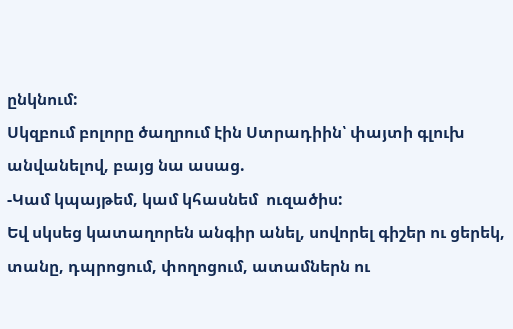ընկնում:
Սկզբում բոլորը ծաղրում էին Ստրադիին՝ փայտի գլուխ անվանելով, բայց նա ասաց.
-Կամ կպայթեմ, կամ կհասնեմ  ուզածիս:
Եվ սկսեց կատաղորեն անգիր անել, սովորել գիշեր ու ցերեկ, տանը, դպրոցում, փողոցում, ատամներն ու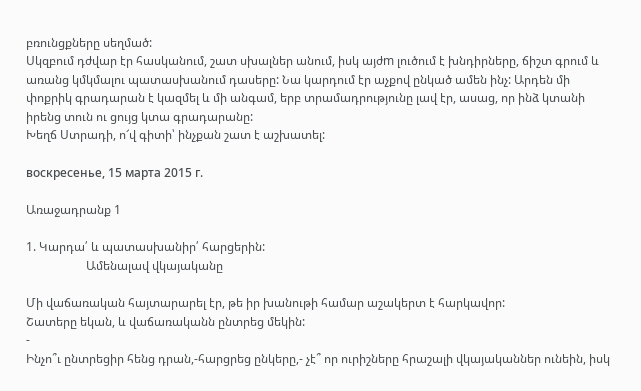բռունցքները սեղմած:
Սկզբում դժվար էր հասկանում, շատ սխալներ անում, իսկ այժm լուծում է խնդիրները, ճիշտ գրում և առանց կմկմալու պատասխանում դասերը: Նա կարդում էր աչքով ընկած ամեն ինչ: Արդեն մի փոքրիկ գրադարան է կազմել և մի անգամ, երբ տրամադրությունը լավ էր, ասաց, որ ինձ կտանի իրենց տուն ու ցույց կտա գրադարանը:
Խեղճ Ստրադի, ո՜վ գիտի՝ ինչքան շատ է աշխատել:

воскресенье, 15 марта 2015 г.

Առաջադրանք 1

1. Կարդա՛ և պատասխանիր՛ հարցերին:
                    Ամենալավ վկայականը

Մի վաճառական հայտարարել էր, թե իր խանութի համար աշակերտ է հարկավոր:
Շատերը եկան, և վաճառականն ընտրեց մեկին:
-
Ինչո՞ւ ընտրեցիր հենց դրան,-հարցրեց ընկերը,- չէ՞ որ ուրիշները հրաշալի վկայականներ ունեին, իսկ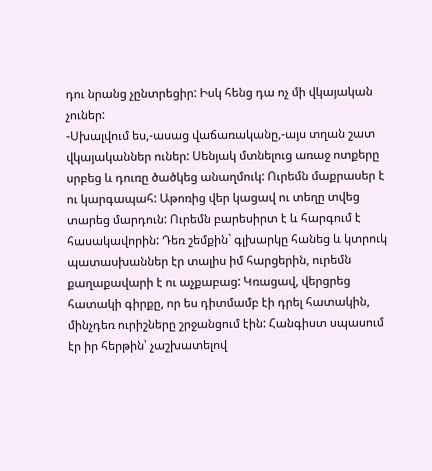դու նրանց չընտրեցիր: Իսկ հենց դա ոչ մի վկայական չուներ:
-Սխալվում ես,-ասաց վաճառականը,-այս տղան շատ վկայականներ ուներ: Սենյակ մտնելուց առաջ ոտքերը սրբեց և դուռը ծածկեց անաղմուկ: Ուրեմն մաքրասեր է ու կարգապահ: Աթոռից վեր կացավ ու տեղը տվեց տարեց մարդուն: Ուրեմն բարեսիրտ է և հարգում է հասակավորին: Դեռ շեմքին` գլխարկը հանեց և կտրուկ պատասխաններ էր տալիս իմ հարցերին, ուրեմն քաղաքավարի է ու աչքաբաց: Կռացավ, վերցրեց հատակի գիրքը, որ ես դիտմամբ էի դրել հատակին, մինչդեռ ուրիշները շրջանցում էին: Հանգիստ սպասում էր իր հերթին՝ չաշխատելով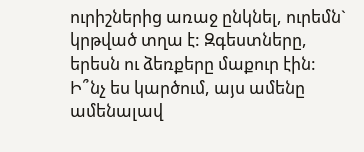ուրիշներից առաջ ընկնել, ուրեմն` կրթված տղա է: Զգեստները, երեսն ու ձեռքերը մաքուր էին: Ի՞նչ ես կարծում, այս ամենը ամենալավ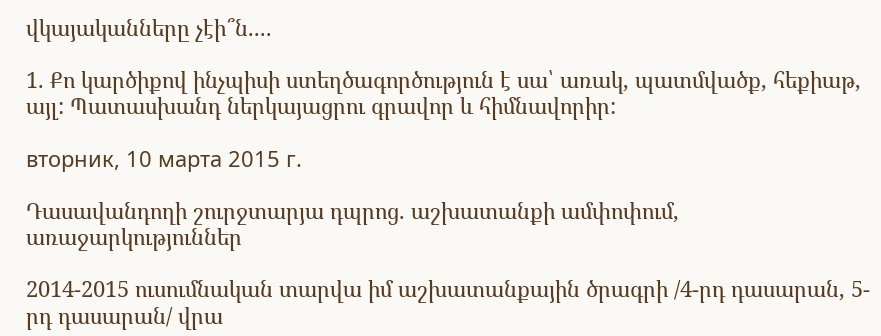վկայականները չէի՞ն....

1. Քո կարծիքով ինչպիսի ստեղծագործություն է սա՝ առակ, պատմվածք, հեքիաթ, այլ: Պատասխանդ ներկայացրու գրավոր և հիմնավորիր:

вторник, 10 марта 2015 г.

Դասավանդողի շուրջտարյա դպրոց. աշխատանքի ամփոփում, առաջարկություններ

2014-2015 ուսումնական տարվա իմ աշխատանքային ծրագրի /4-րդ դասարան, 5-րդ դասարան/ վրա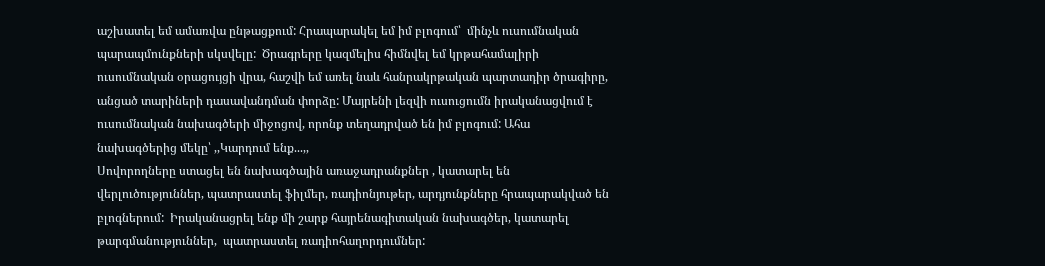աշխատել եմ ամառվա ընթացքում: Հրապարակել եմ իմ բլոգում՝  մինչև ուսումնական պարապմունքների սկսվելը:  Ծրագրերը կազմելիս հիմնվել եմ կրթահամալիրի ուսումնական օրացույցի վրա, հաշվի եմ առել նաև հանրակրթական պարտադիր ծրագիրը, անցած տարիների դասավանդման փորձը: Մայրենի լեզվի ուսուցումն իրականացվում է ուսումնական նախագծերի միջոցով, որոնք տեղադրված են իմ բլոգում: Ահա նախագծերից մեկը՝ ,,Կարդում ենք...,,
Սովորողները ստացել են նախագծային առաջադրանքներ , կատարել են վերլուծություններ, պատրաստել ֆիլմեր, ռադիոնյութեր, արդյունքները հրապարակված են բլոգներում:  Իրականացրել ենք մի շարք հայրենագիտական նախագծեր, կատարել թարգմանություններ,  պատրաստել ռադիոհաղորդումներ: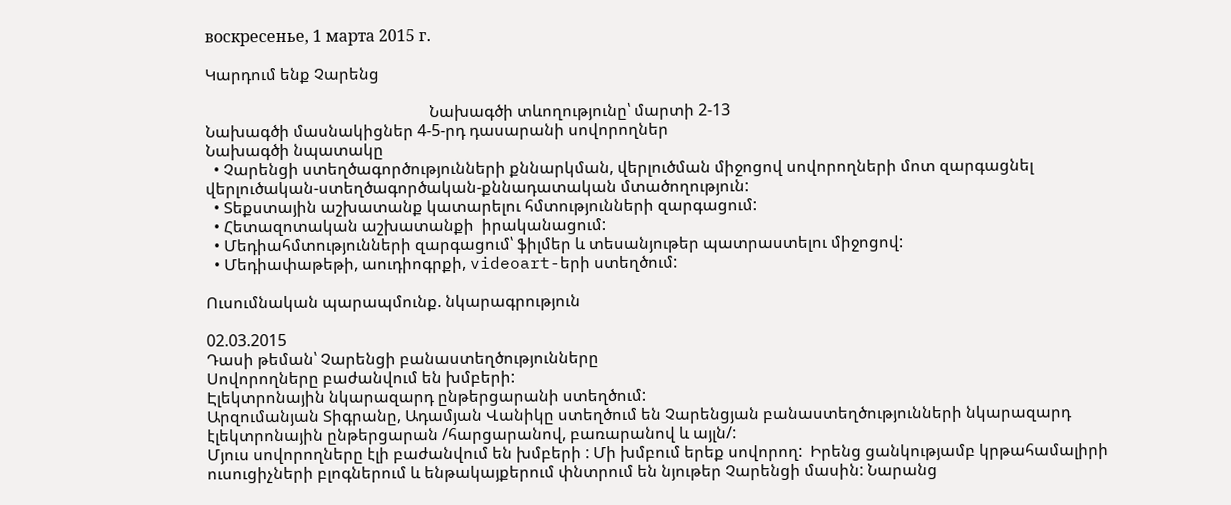воскресенье, 1 марта 2015 г.

Կարդում ենք Չարենց

                                                        Նախագծի տևողությունը՝ մարտի 2-13
Նախագծի մասնակիցներ 4-5-րդ դասարանի սովորողներ
Նախագծի նպատակը
  • Չարենցի ստեղծագործությունների քննարկման, վերլուծման միջոցով սովորողների մոտ զարգացնել վերլուծական-ստեղծագործական-քննադատական մտածողություն:
  • Տեքստային աշխատանք կատարելու հմտությունների զարգացում:
  • Հետազոտական աշխատանքի  իրականացում:
  • Մեդիահմտությունների զարգացում՝ ֆիլմեր և տեսանյութեր պատրաստելու միջոցով:
  • Մեդիափաթեթի, աուդիոգրքի, videoart-երի ստեղծում:

Ուսումնական պարապմունք. նկարագրություն

02.03.2015
Դասի թեման՝ Չարենցի բանաստեղծությունները
Սովորողները բաժանվում են խմբերի:
Էլեկտրոնային նկարազարդ ընթերցարանի ստեղծում:
Արզումանյան Տիգրանը, Ադամյան Վանիկը ստեղծում են Չարենցյան բանաստեղծությունների նկարազարդ էլեկտրոնային ընթերցարան /հարցարանով, բառարանով և այլն/:
Մյուս սովորողները էլի բաժանվում են խմբերի : Մի խմբում երեք սովորող:  Իրենց ցանկությամբ կրթահամալիրի ուսուցիչների բլոգներում և ենթակայքերում փնտրում են նյութեր Չարենցի մասին: Նարանց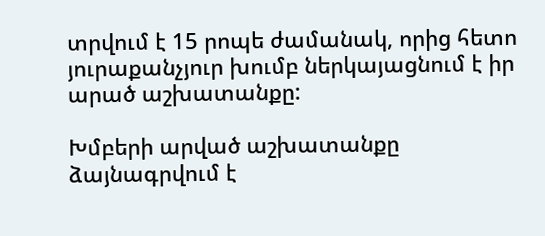տրվում է 15 րոպե ժամանակ, որից հետո յուրաքանչյուր խումբ ներկայացնում է իր արած աշխատանքը:

Խմբերի արված աշխատանքը ձայնագրվում է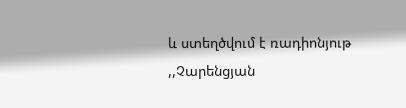և ստեղծվում է ռադիոնյութ  ,,Չարենցյան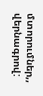մտորումներ,, վերնագրով: